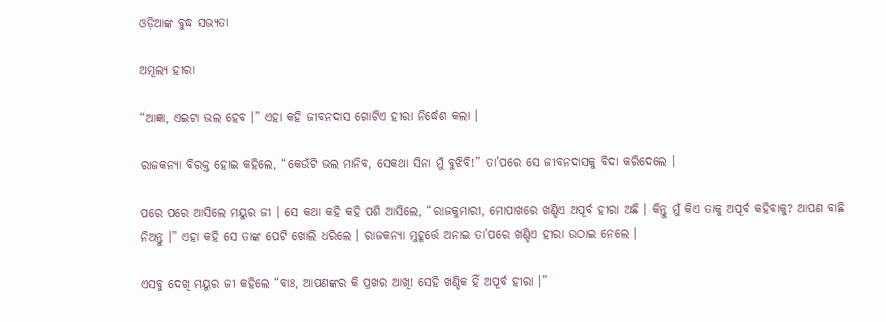ଓଡ଼ିଆଙ୍କ ବୁଦ୍ଧ ସଭ୍ୟତା

ଅମୂଲ୍ୟ ହୀରା

“ଆଜ୍ଞା, ଏଇଟା ଭଲ ହେବ ।” ଏହା କହି ଜୀବନଦାସ ଗୋଟିଏ ହୀରା ନିର୍ଦ୍ଧେଶ କଲା ।

ରାଜକନ୍ୟା ବିରକ୍ତ ହୋଇ କହିଲେ, “କେଉଁଟି ଭଲ ମାନିବ, ସେକଥା ସିନା ମୁଁ ବୁଝିବି!” ତା’ପରେ ସେ ଜୀବନଦାସକୁ ବିଦା କରିଦେଲେ ।

ପରେ ପରେ ଆସିଲେ ମୟୁର ଜୀ । ସେ କଥା କହି କହି ପଶି ଆସିଲେ, “ରାଜକୁମାରୀ, ମୋପାଖରେ ଖଣ୍ଡିଏ ଅପୂର୍ବ ହୀରା ଅଛି । କିନ୍ତୁ ମୁଁ କିଏ ତାକୁ ଅପୂର୍ବ କହିବାକୁ? ଆପଣ ବାଛି ନିଅନ୍ତୁ ।” ଏହା କହି ସେ ତାଙ୍କ ପେଟି ଖୋଲି ଧରିଲେ । ରାଜକନ୍ୟା ମୁହୂର୍ତ୍ତେ ଅନାଇ ତା’ପରେ ଖଣ୍ଡିଏ ହୀରା ଉଠାଇ ନେଲେ ।

ଏସବୁ ଦେଖି ମୟୁର ଜୀ କହିଲେ “ବାଃ, ଆପଣଙ୍କର କି ପ୍ରଖର ଆଖି! ସେହି ଖଣ୍ଡିକ ହିଁ ଅପୂର୍ବ ହୀରା ।”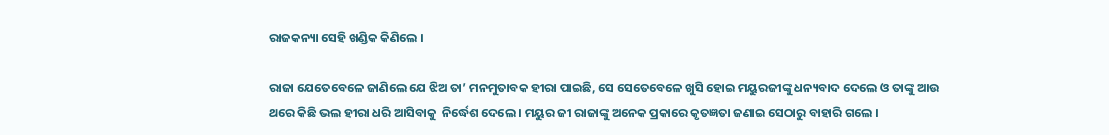ରାଜକନ୍ୟା ସେହି ଖଣ୍ଡିକ କିଣିଲେ ।

ରାଜା ଯେତେବେଳେ ଜାଣିଲେ ଯେ ଝିଅ ତା’ ମନମୁତାବକ ହୀରା ପାଇଛି, ସେ ସେତେବେଳେ ଖୁସି ହୋଇ ମୟୁରଜୀଙ୍କୁ ଧନ୍ୟବାଦ ଦେଲେ ଓ ତାଙ୍କୁ ଆଉ ଥରେ କିଛି ଭଲ ହୀରା ଧରି ଆସିବାକୁ  ନିର୍ଦ୍ଧେଶ ଦେଲେ । ମୟୁର ଜୀ ରାଜାଙ୍କୁ ଅନେକ ପ୍ରକାରେ କୃତଜ୍ଞତା ଜଣାଇ ସେଠାରୁ ବାହାରି ଗଲେ ।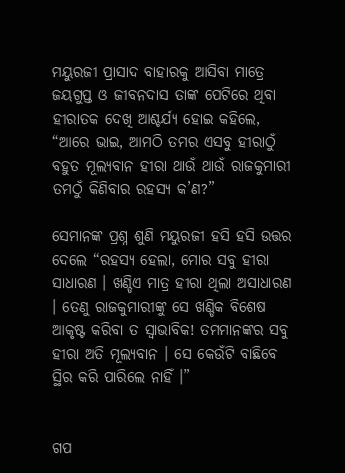ମୟୁରଜୀ ପ୍ରାସାଦ ବାହାରକୁ ଆସିବା ମାତ୍ରେ ଜୟଗୁପ୍ତ ଓ ଜୀବନଦାସ ତାଙ୍କ ପେଟିରେ ଥିବା ହୀରାତକ ଦେଖି ଆଶ୍ଚର୍ଯ୍ୟ ହୋଇ କହିଲେ, “ଆରେ ଭାଇ, ଆମଠି ତମର ଏସବୁ ହୀରାଠୁଁ ବହୁତ ମୂଲ୍ୟବାନ ହୀରା ଥାଉଁ ଥାଉଁ ରାଜକୁମାରୀ ତମଠୁଁ କିଣିବାର ରହସ୍ୟ କ’ଣ?”

ସେମାନଙ୍କ ପ୍ରଶ୍ନ ଶୁଣି ମୟୁରଜୀ ହସି ହସି ଉତ୍ତର ଦେଲେ “ରହସ୍ୟ ହେଲା, ମୋର ସବୁ ହୀରା ସାଧାରଣ । ଖଣ୍ଡିଏ ମାତ୍ର ହୀରା ଥିଲା ଅସାଧାରଣ । ତେଣୁ ରାଜକୁମାରୀଙ୍କୁ ସେ ଖଣ୍ଡିକ ବିଶେଷ ଆକୃଷ୍ଟ କରିବା ତ ସ୍ୱାଭାବିକ! ତମମାନଙ୍କର ସବୁ ହୀରା ଅତି ମୂଲ୍ୟବାନ । ସେ କେଉଁଟି ବାଛିବେ ସ୍ଥିର କରି ପାରିଲେ ନାହିଁ ।”


ଗପ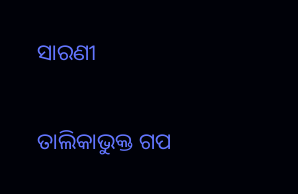ସାରଣୀ

ତାଲିକାଭୁକ୍ତ ଗପ